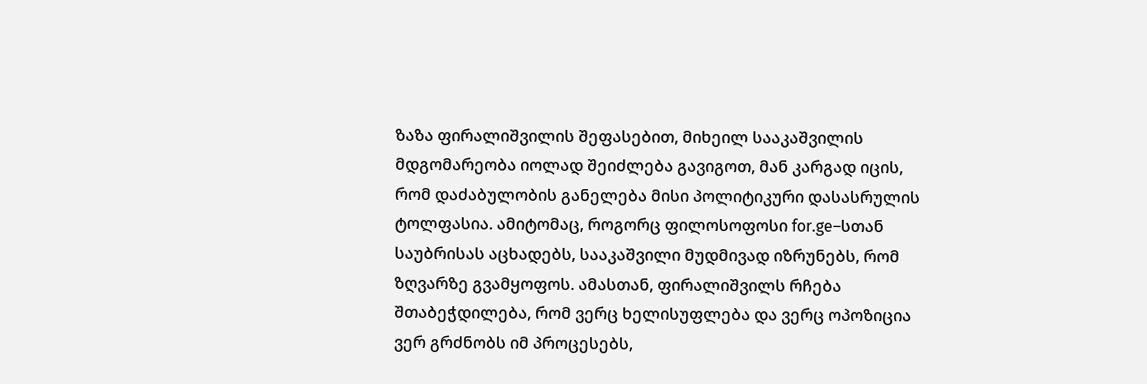ზაზა ფირალიშვილის შეფასებით, მიხეილ სააკაშვილის მდგომარეობა იოლად შეიძლება გავიგოთ, მან კარგად იცის, რომ დაძაბულობის განელება მისი პოლიტიკური დასასრულის ტოლფასია. ამიტომაც, როგორც ფილოსოფოსი for.ge–სთან საუბრისას აცხადებს, სააკაშვილი მუდმივად იზრუნებს, რომ ზღვარზე გვამყოფოს. ამასთან, ფირალიშვილს რჩება შთაბეჭდილება, რომ ვერც ხელისუფლება და ვერც ოპოზიცია ვერ გრძნობს იმ პროცესებს,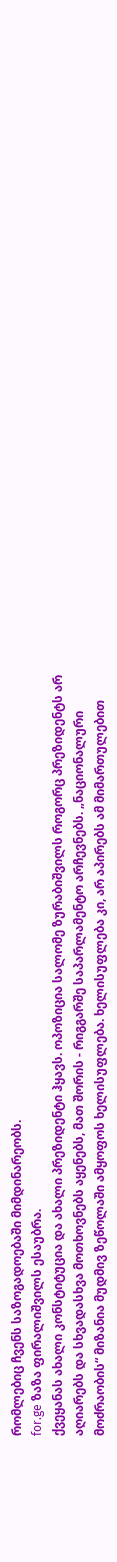რომლებიც ჩვენს საზოგადოებაში მიმდინარეობს.
for.ge ზაზა ფირალიშვილს ესაუბრა.
ქვეყანას ახალი კონსტიტუცია და ახალი პრეზიდენტი ჰყავს. ოპოზიცია სალომე ზურაბიშვილს როგორც პრეზიდენტს არ აღიარებს და სხვადასხვა მოთხოვნებს აყენებს, მათ შორის - რიგგარშე საპარლამენტო არჩევნებს. „ნაციონალური მოძრაობის“ მიზანია მუდმივ ზეწოლაში ამყოფოს ხელისუფლება. ხელისუფლება კი, არ აპირებს ამ მიმართულებით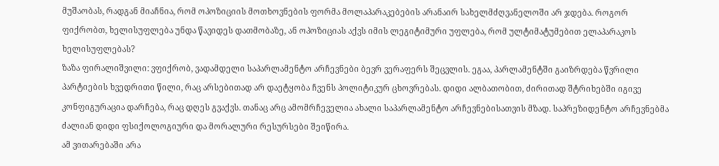მუშაობას, რადგან მიაჩნია, რომ ოპოზიციის მოთხოვნების ფორმა მოლაპარაკებების არანაირ სახელმძღვანელოში არ ჯდება. როგორ ფიქრობთ, ხელისუფლება უნდა წავიდეს დათმობაზე, ან ოპოზიციას აქვს იმის ლეგიტიმური უფლება, რომ ულტიმატუმებით ელაპარაკოს ხელისუფლებას?
ზაზა ფირალიშვილი: ვფიქრობ, ვადამდელი საპარლამენტო არჩევნები ბევრ ვერაფერს შეცვლის. ეგაა, პარლამენტში გაიზრდება წვრილი პარტიების ხვედრითი წილი, რაც არსებითად არ დაეტყობა ჩვენს პოლიტიკურ ცხოვრებას. დიდი ალბათობით, ძირითად შტრიხებში იგივე კონფიგურაცია დარჩება, რაც დღეს გვაქვს. თანაც არც ამომრჩეველია ახალი საპარლამენტო არჩევნებისათვის მზად. საპრეზიდენტო არჩევნებმა ძალიან დიდი ფსიქოლოგიური და მორალური რესურსები შეიწირა.
ამ ვითარებაში არა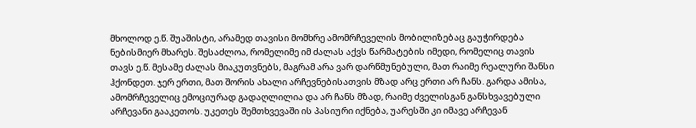მხოლოდ ე.წ. შუაშისტი, არამედ თავისი მომხრე ამომრჩეველის მობილიზებაც გაუჭირდება ნებისმიერ მხარეს. შესაძლოა, რომელიმე იმ ძალას აქვს წარმატების იმედი, რომელიც თავის თავს ე.წ. მესამე ძალას მიაკუთვნებს, მაგრამ არა ვარ დარწმუნებული, მათ რაიმე რეალური შანსი ჰქონდეთ. ჯერ ერთი, მათ შორის ახალი არჩევნებისათვის მზად არც ერთი არ ჩანს. გარდა ამისა, ამომრჩეველიც ემოციურად გადაღლილია და არ ჩანს მზად, რაიმე ძველისგან განსხვავებული არჩევანი გააკეთოს. უკეთეს შემთხვევაში ის პასიური იქნება, უარესში კი იმავე არჩევან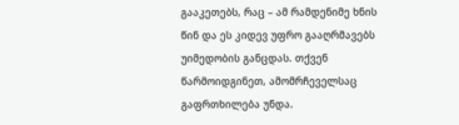გააკეთებს, რაც – ამ რამდენიმე ხნის წინ და ეს კიდევ უფრო გააღრმავებს უიმედობის განცდას. თქვენ წარმოიდგინეთ, ამომრჩეველსაც გაფრთხილება უნდა.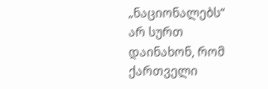„ნაციონალებს“ არ სურთ დაინახონ, რომ ქართველი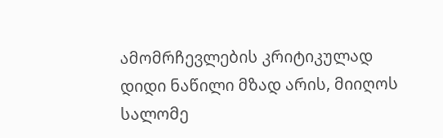ამომრჩევლების კრიტიკულად დიდი ნაწილი მზად არის, მიიღოს სალომე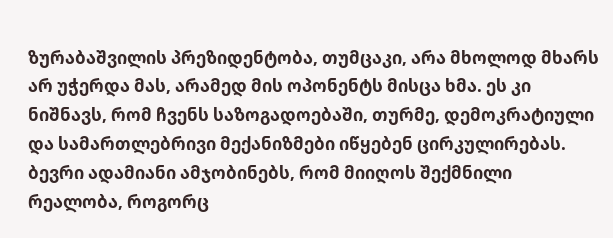ზურაბაშვილის პრეზიდენტობა, თუმცაკი, არა მხოლოდ მხარს არ უჭერდა მას, არამედ მის ოპონენტს მისცა ხმა. ეს კი ნიშნავს, რომ ჩვენს საზოგადოებაში, თურმე, დემოკრატიული და სამართლებრივი მექანიზმები იწყებენ ცირკულირებას. ბევრი ადამიანი ამჯობინებს, რომ მიიღოს შექმნილი რეალობა, როგორც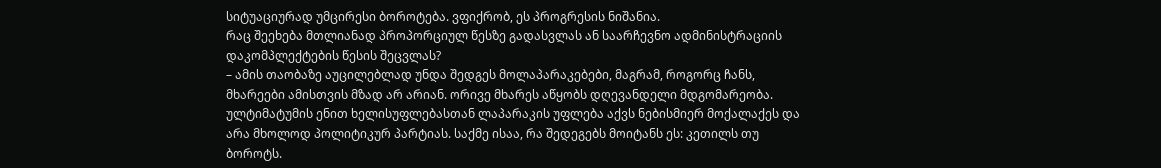სიტუაციურად უმცირესი ბოროტება. ვფიქრობ, ეს პროგრესის ნიშანია.
რაც შეეხება მთლიანად პროპორციულ წესზე გადასვლას ან საარჩევნო ადმინისტრაციის დაკომპლექტების წესის შეცვლას?
– ამის თაობაზე აუცილებლად უნდა შედგეს მოლაპარაკებები, მაგრამ, როგორც ჩანს, მხარეები ამისთვის მზად არ არიან. ორივე მხარეს აწყობს დღევანდელი მდგომარეობა. ულტიმატუმის ენით ხელისუფლებასთან ლაპარაკის უფლება აქვს ნებისმიერ მოქალაქეს და არა მხოლოდ პოლიტიკურ პარტიას. საქმე ისაა, რა შედეგებს მოიტანს ეს: კეთილს თუ ბოროტს.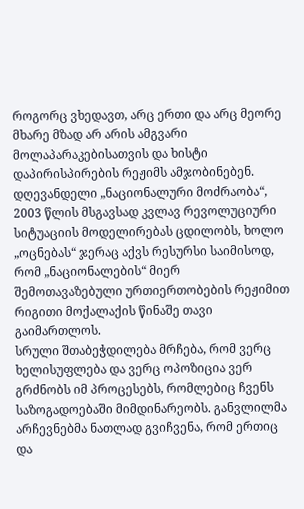როგორც ვხედავთ, არც ერთი და არც მეორე მხარე მზად არ არის ამგვარი მოლაპარაკებისათვის და ხისტი დაპირისპირების რეჟიმს ამჯობინებენ. დღევანდელი „ნაციონალური მოძრაობა“, 2003 წლის მსგავსად კვლავ რევოლუციური სიტუაციის მოდელირებას ცდილობს, ხოლო „ოცნებას“ ჯერაც აქვს რესურსი საიმისოდ, რომ „ნაციონალების“ მიერ შემოთავაზებული ურთიერთობების რეჟიმით რიგითი მოქალაქის წინაშე თავი გაიმართლოს.
სრული შთაბეჭდილება მრჩება, რომ ვერც ხელისუფლება და ვერც ოპოზიცია ვერ გრძნობს იმ პროცესებს, რომლებიც ჩვენს საზოგადოებაში მიმდინარეობს. განვლილმა არჩევნებმა ნათლად გვიჩვენა, რომ ერთიც და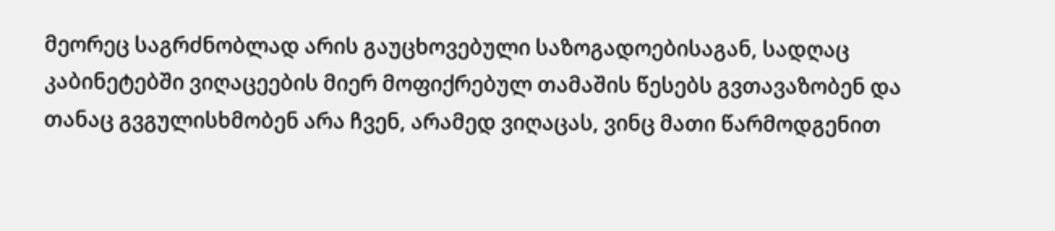მეორეც საგრძნობლად არის გაუცხოვებული საზოგადოებისაგან, სადღაც კაბინეტებში ვიღაცეების მიერ მოფიქრებულ თამაშის წესებს გვთავაზობენ და თანაც გვგულისხმობენ არა ჩვენ, არამედ ვიღაცას, ვინც მათი წარმოდგენით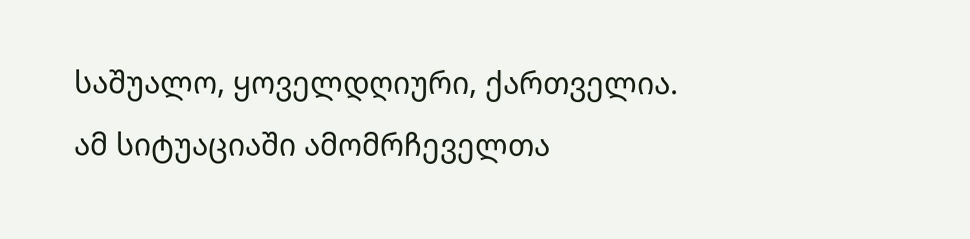საშუალო, ყოველდღიური, ქართველია.
ამ სიტუაციაში ამომრჩეველთა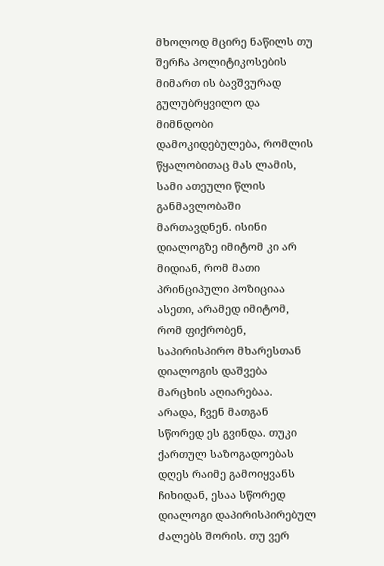მხოლოდ მცირე ნაწილს თუ შერჩა პოლიტიკოსების მიმართ ის ბავშვურად გულუბრყვილო და მიმნდობი დამოკიდებულება, რომლის წყალობითაც მას ლამის, სამი ათეული წლის განმავლობაში მართავდნენ. ისინი დიალოგზე იმიტომ კი არ მიდიან, რომ მათი პრინციპული პოზიციაა ასეთი, არამედ იმიტომ, რომ ფიქრობენ, საპირისპირო მხარესთან დიალოგის დაშვება მარცხის აღიარებაა.
არადა, ჩვენ მათგან სწორედ ეს გვინდა. თუკი ქართულ საზოგადოებას დღეს რაიმე გამოიყვანს ჩიხიდან, ესაა სწორედ დიალოგი დაპირისპირებულ ძალებს შორის. თუ ვერ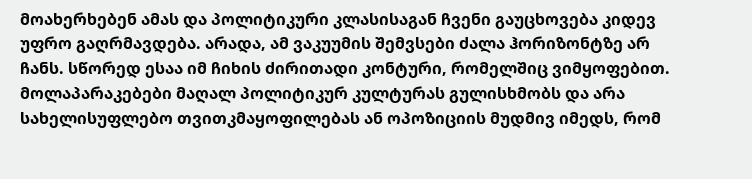მოახერხებენ ამას და პოლიტიკური კლასისაგან ჩვენი გაუცხოვება კიდევ უფრო გაღრმავდება. არადა, ამ ვაკუუმის შემვსები ძალა ჰორიზონტზე არ ჩანს. სწორედ ესაა იმ ჩიხის ძირითადი კონტური, რომელშიც ვიმყოფებით.
მოლაპარაკებები მაღალ პოლიტიკურ კულტურას გულისხმობს და არა სახელისუფლებო თვითკმაყოფილებას ან ოპოზიციის მუდმივ იმედს, რომ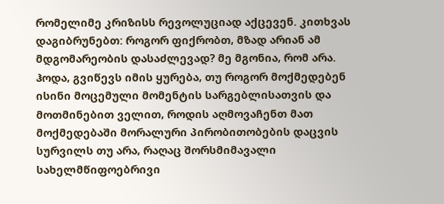რომელიმე კრიზისს რევოლუციად აქცევენ. კითხვას დაგიბრუნებთ: როგორ ფიქრობთ, მზად არიან ამ მდგომარეობის დასაძლევად? მე მგონია, რომ არა. ჰოდა, გვიწევს იმის ყურება, თუ როგორ მოქმედებენ ისინი მოცემული მომენტის სარგებლისათვის და მოთმინებით ველით, როდის აღმოვაჩენთ მათ მოქმედებაში მორალური პირობითობების დაცვის სურვილს თუ არა, რაღაც შორსმიმავალი სახელმწიფოებრივი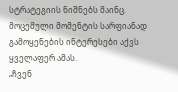სტრატეგიის ნიშნებს მაინც. მოცემული მომენტის სარფიანად გამოყენების ინტერესები აქვს ყველაფერ ამას.
„ჩვენ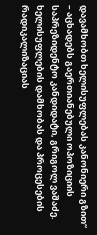დავამხობთ ხელისუფლებას კანონიერი გზით“ – აცხადებს გაერთიანებული ოპოზიციის საპრეზიდენტო კანდიდატი, გრიგოლ ვაშაძე. ხელისუფლების დამხობას და პროცესების რადიკალიზაციას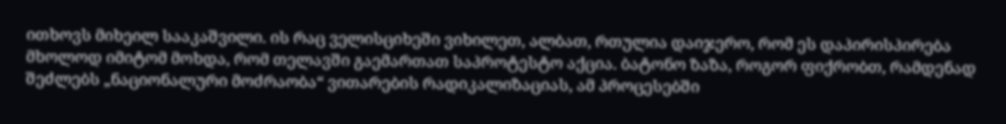ითხოვს მიხეილ სააკაშვილი. ის რაც ველისციხეში ვიხილეთ, ალბათ, რთულია დაიჯერო, რომ ეს დაპირისპირება მხოლოდ იმიტომ მოხდა, რომ თელავში გაემართათ საპროტესტო აქცია. ბატონო ზაზა, როგორ ფიქრობთ, რამდენად შეძლებს „ნაციონალური მოძრაობა“ ვითარების რადიკალიზაციას, ამ პროცესებში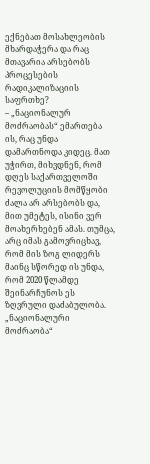ექნებათ მოსახლეობის მხარდაჭერა და რაც მთავარია არსებობს პროცესების რადიკალიზაციის საფრთხე?
– „ნაციონალურ მოძრაობას“ ემართება ის, რაც უნდა დამართნოდა კიდეც. მათ უჭირთ, მიხვდნენ, რომ დღეს საქართველოში რევოლუციის მომწყობი ძალა არ არსებობს და, მით უმეტეს, ისინი ვერ მოახერხებენ ამას. თუმცა, არც იმას გამოვრიცხავ, რომ მის ზოგ ლიდერს მაინც სწორედ ის უნდა, რომ 2020 წლამდე შეინარჩუნოს ეს ზღვრული დაძაბულობა.
„ნაციონალური მოძრაობა“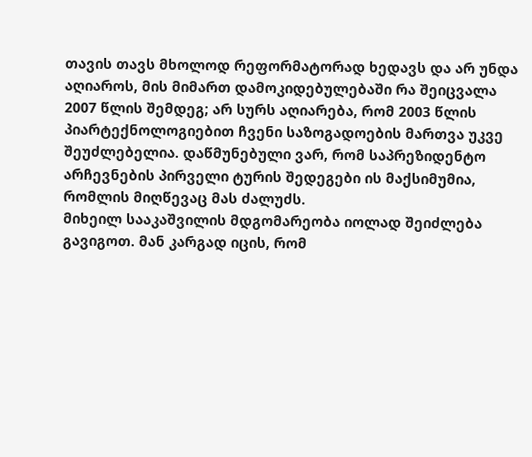თავის თავს მხოლოდ რეფორმატორად ხედავს და არ უნდა აღიაროს, მის მიმართ დამოკიდებულებაში რა შეიცვალა 2007 წლის შემდეგ; არ სურს აღიარება, რომ 2003 წლის პიარტექნოლოგიებით ჩვენი საზოგადოების მართვა უკვე შეუძლებელია. დაწმუნებული ვარ, რომ საპრეზიდენტო არჩევნების პირველი ტურის შედეგები ის მაქსიმუმია, რომლის მიღწევაც მას ძალუძს.
მიხეილ სააკაშვილის მდგომარეობა იოლად შეიძლება გავიგოთ. მან კარგად იცის, რომ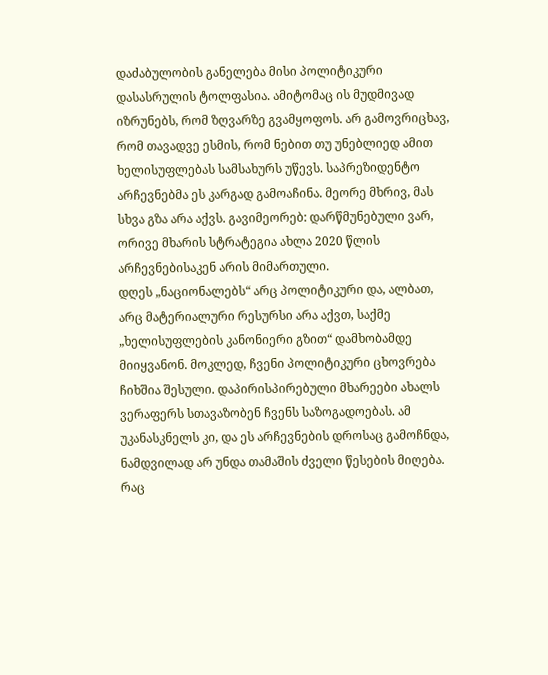დაძაბულობის განელება მისი პოლიტიკური დასასრულის ტოლფასია. ამიტომაც ის მუდმივად იზრუნებს, რომ ზღვარზე გვამყოფოს. არ გამოვრიცხავ, რომ თავადვე ესმის, რომ ნებით თუ უნებლიედ ამით ხელისუფლებას სამსახურს უწევს. საპრეზიდენტო არჩევნებმა ეს კარგად გამოაჩინა. მეორე მხრივ, მას სხვა გზა არა აქვს. გავიმეორებ: დარწმუნებული ვარ, ორივე მხარის სტრატეგია ახლა 2020 წლის არჩევნებისაკენ არის მიმართული.
დღეს „ნაციონალებს“ არც პოლიტიკური და, ალბათ, არც მატერიალური რესურსი არა აქვთ, საქმე „ხელისუფლების კანონიერი გზით“ დამხობამდე მიიყვანონ. მოკლედ, ჩვენი პოლიტიკური ცხოვრება ჩიხშია შესული. დაპირისპირებული მხარეები ახალს ვერაფერს სთავაზობენ ჩვენს საზოგადოებას. ამ უკანასკნელს კი, და ეს არჩევნების დროსაც გამოჩნდა, ნამდვილად არ უნდა თამაშის ძველი წესების მიღება.
რაც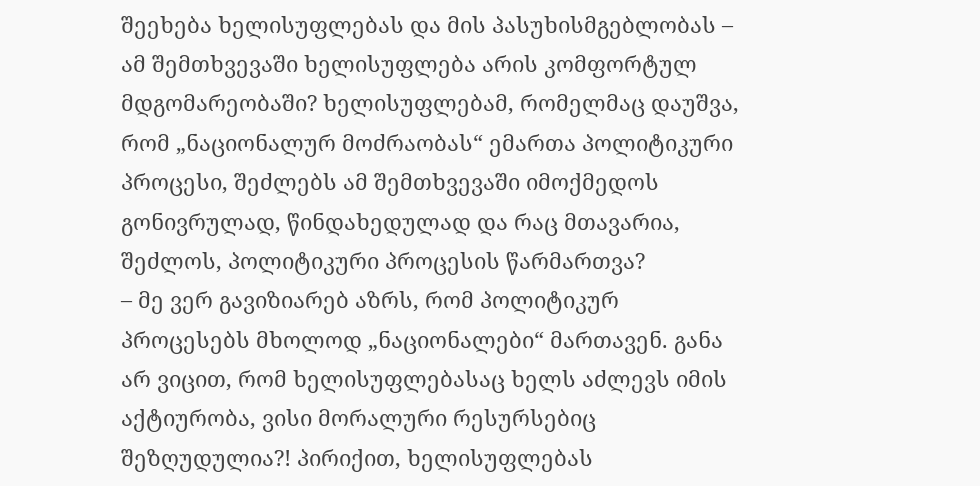შეეხება ხელისუფლებას და მის პასუხისმგებლობას – ამ შემთხვევაში ხელისუფლება არის კომფორტულ მდგომარეობაში? ხელისუფლებამ, რომელმაც დაუშვა, რომ „ნაციონალურ მოძრაობას“ ემართა პოლიტიკური პროცესი, შეძლებს ამ შემთხვევაში იმოქმედოს გონივრულად, წინდახედულად და რაც მთავარია, შეძლოს, პოლიტიკური პროცესის წარმართვა?
– მე ვერ გავიზიარებ აზრს, რომ პოლიტიკურ პროცესებს მხოლოდ „ნაციონალები“ მართავენ. განა არ ვიცით, რომ ხელისუფლებასაც ხელს აძლევს იმის აქტიურობა, ვისი მორალური რესურსებიც შეზღუდულია?! პირიქით, ხელისუფლებას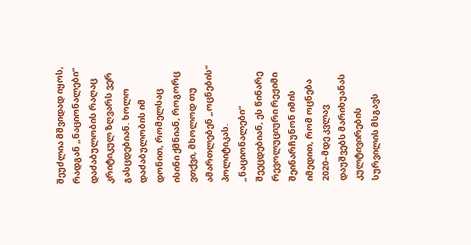შეუძლია მშვიდად იყოს, რადგან „ნაციონალები“ დაძაბულობის რაღაც კრიტიკულ ზღვარს ვერ გასცდებიან. ხოლო დაძაბულობის იმ დონით, რომელსაც ისინი ქმნიან, როგორც ვთქვი, მხოლოდ თუ ამართლებენ „ოცნების“ პოლიტიკას.
„ნაციონალები“ შეეცდებიან, ეს წინარე რევოლუციური რეჟიმი შეინარჩუნონ იმის იმედით, რომ ოცნება 2020–მდე კვლავ დაუშვებს მარიხუანას კულტივირების სურვილის მსგავს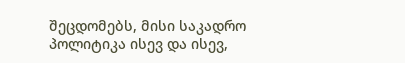შეცდომებს, მისი საკადრო პოლიტიკა ისევ და ისევ,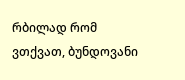რბილად რომ ვთქვათ, ბუნდოვანი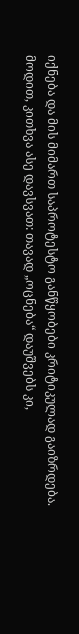იქნება და მის მიმართ საპროტესტო განწყობები კრიტიკულად გაიზრდება.
მოდით, კითხვა ასე დავსვათ: თავად „ოცნება“ დაუშვებს კი,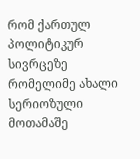რომ ქართულ პოლიტიკურ სივრცეზე რომელიმე ახალი სერიოზული მოთამაშე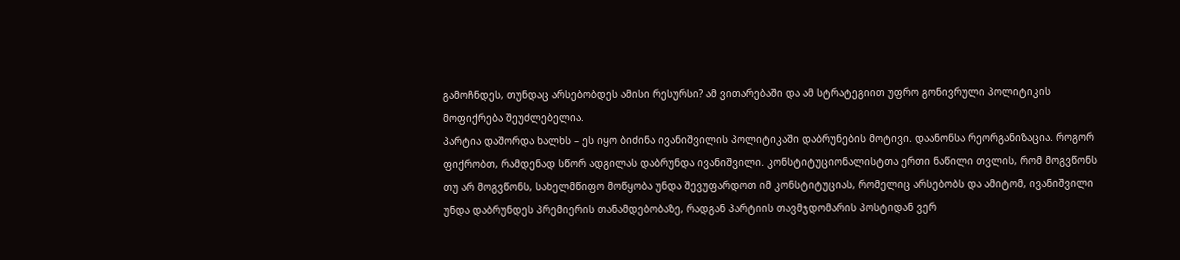გამოჩნდეს, თუნდაც არსებობდეს ამისი რესურსი? ამ ვითარებაში და ამ სტრატეგიით უფრო გონივრული პოლიტიკის მოფიქრება შეუძლებელია.
პარტია დაშორდა ხალხს – ეს იყო ბიძინა ივანიშვილის პოლიტიკაში დაბრუნების მოტივი. დაანონსა რეორგანიზაცია. როგორ ფიქრობთ, რამდენად სწორ ადგილას დაბრუნდა ივანიშვილი. კონსტიტუციონალისტთა ერთი ნაწილი თვლის, რომ მოგვწონს თუ არ მოგვწონს, სახელმწიფო მოწყობა უნდა შევუფარდოთ იმ კონსტიტუციას, რომელიც არსებობს და ამიტომ, ივანიშვილი უნდა დაბრუნდეს პრემიერის თანამდებობაზე, რადგან პარტიის თავმჯდომარის პოსტიდან ვერ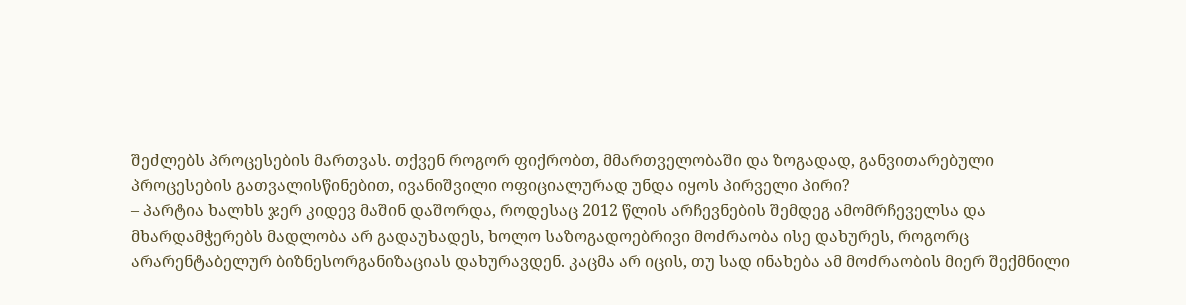შეძლებს პროცესების მართვას. თქვენ როგორ ფიქრობთ, მმართველობაში და ზოგადად, განვითარებული პროცესების გათვალისწინებით, ივანიშვილი ოფიციალურად უნდა იყოს პირველი პირი?
– პარტია ხალხს ჯერ კიდევ მაშინ დაშორდა, როდესაც 2012 წლის არჩევნების შემდეგ ამომრჩეველსა და მხარდამჭერებს მადლობა არ გადაუხადეს, ხოლო საზოგადოებრივი მოძრაობა ისე დახურეს, როგორც არარენტაბელურ ბიზნესორგანიზაციას დახურავდენ. კაცმა არ იცის, თუ სად ინახება ამ მოძრაობის მიერ შექმნილი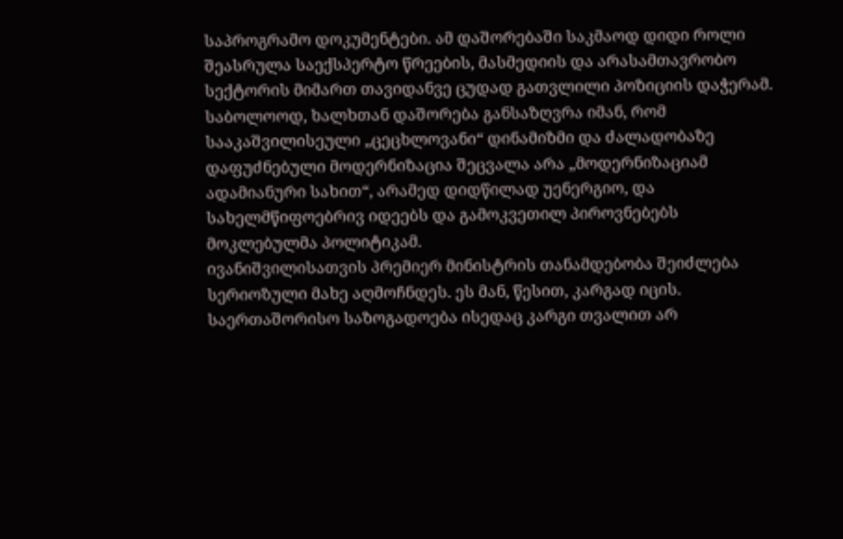საპროგრამო დოკუმენტები. ამ დაშორებაში საკმაოდ დიდი როლი შეასრულა საექსპერტო წრეების, მასმედიის და არასამთავრობო სექტორის მიმართ თავიდანვე ცუდად გათვლილი პოზიციის დაჭერამ. საბოლოოდ, ხალხთან დაშორება განსაზღვრა იმან, რომ სააკაშვილისეული „ცეცხლოვანი“ დინამიზმი და ძალადობაზე დაფუძნებული მოდერნიზაცია შეცვალა არა „მოდერნიზაციამ ადამიანური სახით“, არამედ დიდწილად უენერგიო, და სახელმწიფოებრივ იდეებს და გამოკვეთილ პიროვნებებს მოკლებულმა პოლიტიკამ.
ივანიშვილისათვის პრემიერ მინისტრის თანამდებობა შეიძლება სერიოზული მახე აღმოჩნდეს. ეს მან, წესით, კარგად იცის. საერთაშორისო საზოგადოება ისედაც კარგი თვალით არ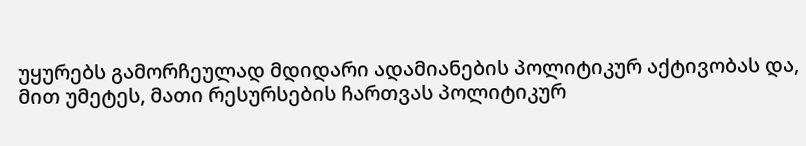უყურებს გამორჩეულად მდიდარი ადამიანების პოლიტიკურ აქტივობას და, მით უმეტეს, მათი რესურსების ჩართვას პოლიტიკურ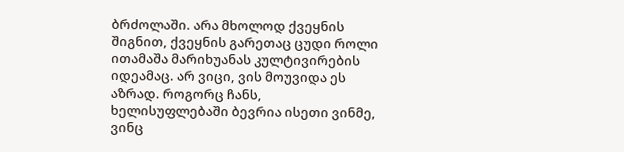ბრძოლაში. არა მხოლოდ ქვეყნის შიგნით, ქვეყნის გარეთაც ცუდი როლი ითამაშა მარიხუანას კულტივირების იდეამაც. არ ვიცი, ვის მოუვიდა ეს აზრად. როგორც ჩანს, ხელისუფლებაში ბევრია ისეთი ვინმე, ვინც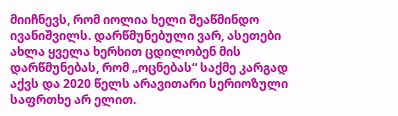მიიჩნევს, რომ იოლია ხელი შეაწმინდო ივანიშვილს. დარწმუნებული ვარ, ასეთები ახლა ყველა ხერხით ცდილობენ მის დარწმუნებას, რომ „ოცნებას“ საქმე კარგად აქვს და 2020 წელს არავითარი სერიოზული საფრთხე არ ელით.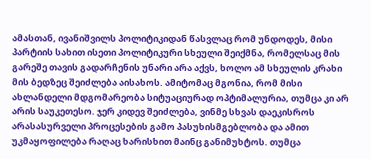ამასთან, ივანიშვილს პოლიტიკიდან წასვლაც რომ უნდოდეს, მისი პარტიის სახით ისეთი პოლიტიკური სხეული შეიქმნა, რომელსაც მის გარეშე თავის გადარჩენის უნარი არა აქვს, ხოლო ამ სხეულის კრახი მის ბედზეც შეიძლება აისახოს. ამიტომაც მგონია, რომ მისი ახლანდელი მდგომარეობა სიტუაციურად ოპტიმალურია, თუმცა კი არ არის საუკეთესო. ჯერ კიდევ შეიძლება, ვინმე სხვას დაეკისროს არასასურველი პროცესების გამო პასუხისმგებლობა და ამით უკმაყოფილება რაღაც ხარისხით მაინც განიმუხტოს. თუმცა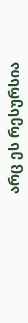არც ეს რესურსია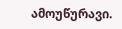ამოუწურავი.